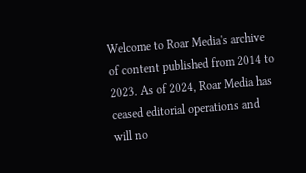Welcome to Roar Media's archive of content published from 2014 to 2023. As of 2024, Roar Media has ceased editorial operations and will no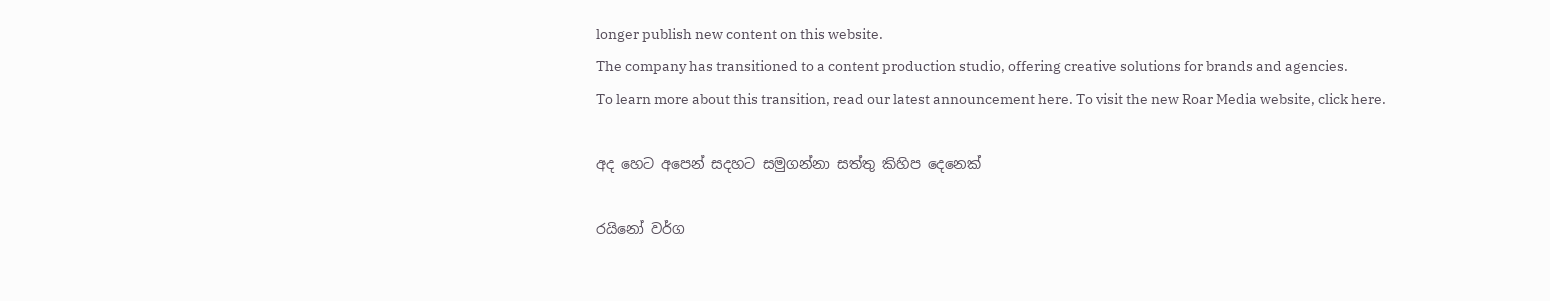longer publish new content on this website.
The company has transitioned to a content production studio, offering creative solutions for brands and agencies.
To learn more about this transition, read our latest announcement here. To visit the new Roar Media website, click here.

අද හෙට අපෙන් සදහට සමුගන්නා සත්තු කිහිප දෙනෙක්

රයිනෝ වර්ග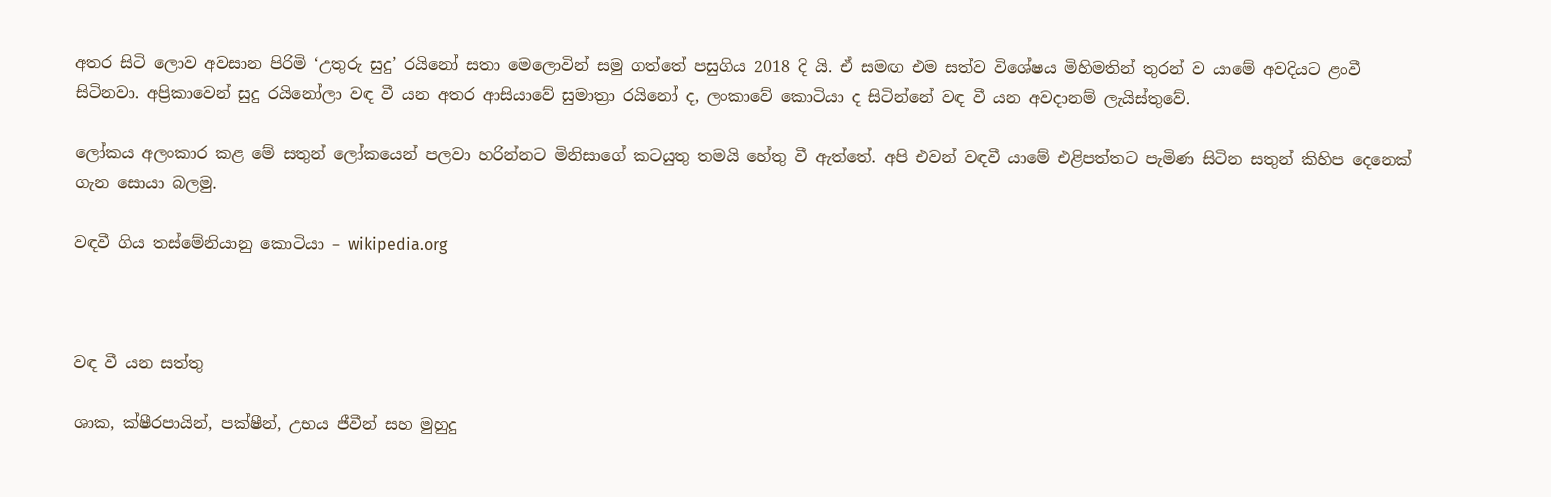අතර සිටි ලොව අවසාන පිරිමි ‘උතුරු සුදු’ රයිනෝ සතා මෙලොවින් සමු ගත්තේ පසුගිය 2018 දි යි. ඒ සමඟ එම සත්ව විශේෂය මිහිමතින් තුරන් ව යාමේ අවදියට ළංවී සිටිනවා. අප්‍රිකාවෙන් සුදු රයිනෝලා වඳ වී යන අතර ආසියාවේ සුමාත්‍රා රයිනෝ ද, ලංකාවේ කොටියා ද සිටින්නේ වඳ වී යන අවදානම් ලැයිස්තුවේ.

ලෝකය අලංකාර කළ මේ සතුන් ලෝකයෙන් පලවා හරින්නට මිනිසාගේ කටයුතු තමයි හේතු වී ඇත්තේ. අපි එවන් වඳවී යාමේ එළිපත්තට පැමිණ සිටින සතුන් කිහිප දෙනෙක් ගැන සොයා බලමු.

වඳවී ගිය තස්මේනියානු කොටියා – wikipedia.org



වඳ වී යන සත්තු

ශාක, ක්ෂීරපායින්, පක්ෂීන්, උභය ජීවීන් සහ මුහුදු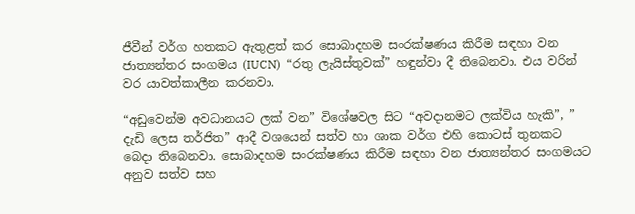ජීවීන් වර්ග හතකට ඇතුළත් කර සොබාදහම සංරක්ෂණය කිරීම සඳහා වන ජාත්‍යන්තර සංගමය (IUCN)  “රතු ලැයිස්තුවක්” හඳුන්වා දී තිබෙනවා. එය වරින් වර යාවත්කාලීන කරනවා.

“අඩුවෙන්ම අවධානයට ලක් වන” විශේෂවල සිට “අවදානමට ලක්විය හැකි”, ” දැඩි ලෙස තර්ජිත” ආදී වශයෙන් සත්ව හා ශාක වර්ග එහි කොටස් තුනකට බෙදා තිබෙනවා. සොබාදහම සංරක්ෂණය කිරීම සඳහා වන ජාත්‍යන්තර සංගමයට අනුව සත්ව සහ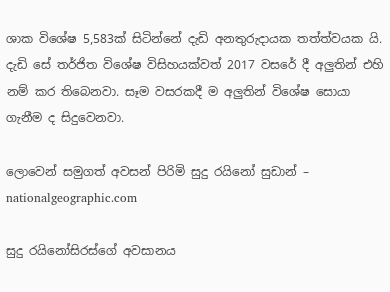ශාක විශේෂ 5,583ක් සිටින්නේ දැඩි අනතුරුදායක තත්ත්වයක යි.  දැඩි සේ තර්ජිත විශේෂ විසිහයක්වත් 2017 වසරේ දී අලුතින් එහි නම් කර තිබෙනවා. සෑම වසරකදී ම අලුතින් විශේෂ සොයා ගැනීම ද සිදුවෙනවා.

ලොවෙන් සමුගත් අවසන් පිරිමි සුදු රයිනෝ සුඩාන් – nationalgeographic.com

සුදු රයිනෝසිරස්ගේ අවසානය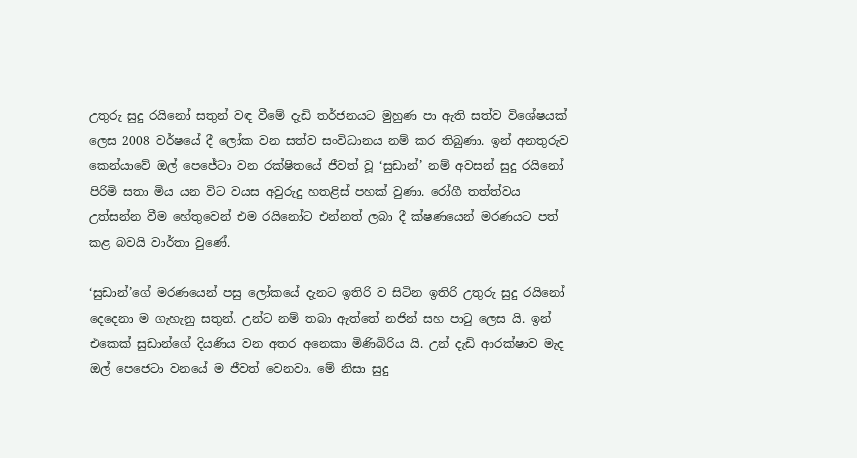උතුරු සුදු රයිනෝ සතුන් වඳ වීමේ දැඩි තර්ජනයට මුහුණ පා ඇති සත්ව විශේෂයක් ලෙස 2008 වර්ෂයේ දී ලෝක වන සත්ව සංවිධානය නම් කර තිබුණා. ඉන් අනතුරුව කෙන්යාවේ ඔල් පෙජේටා වන රක්ෂිතයේ ජීවත් වූ ‘සුඩාන්’ නම් අවසන් සුදු රයිනෝ පිරිමි සතා මිය යන විට වයස අවුරුදු හතළිස් පහක් වුණා. රෝගී තත්ත්වය උත්සන්න වීම හේතුවෙන් එම රයිනෝට එන්නත් ලබා දී ක්ෂණයෙන් මරණයට පත් කළ බවයි වාර්තා වුණේ.

‘සුඩාන්’ගේ මරණයෙන් පසු ලෝකයේ දැනට ඉතිරි ව සිටින ඉතිරි උතුරු සුදු රයිනෝ දෙදෙනා ම ගැහැනු සතුන්. උන්ට නම් තබා ඇත්තේ නජින් සහ පාටු ලෙස යි. ඉන් එකෙක් සුඩාන්ගේ දියණිය වන අතර අනෙකා මිණිබිරිය යි. උන් දැඩි ආරක්ෂාව මැද ඔල් පෙජෙටා වනයේ ම ජීවත් වෙනවා. මේ නිසා සුදු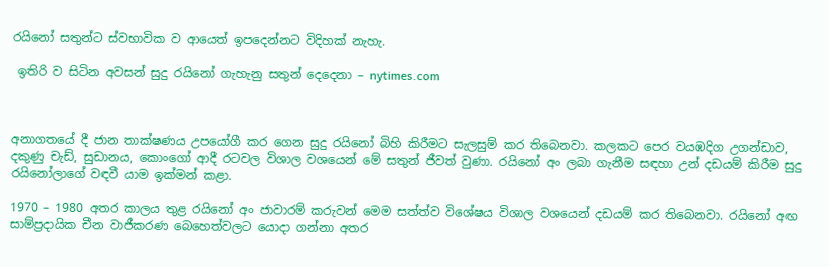රයිනෝ සතුන්ට ස්වභාවික ව ආයෙත් ඉපදෙන්නට විදිහක් නැහැ.

 ඉතිරි ව සිටින අවසන් සුදු රයිනෝ ගැහැනු සතුන් දෙදෙනා – nytimes.com



අනාගතයේ දී ජාන තාක්ෂණය උපයෝගී කර ගෙන සුදු රයිනෝ බිහි කිරීමට සැලසුම් කර තිබෙනවා. කලකට පෙර වයඹදිග උගන්ඩාව, දකුණු චැඩ්, සුඩානය, කොංගෝ ආදී රටවල විශාල වශයෙන් මේ සතුන් ජීවත් වුණා. රයිනෝ අං ලබා ගැනීම සඳහා උන් දඩයම් කිරීම සුදු රයිනෝලාගේ වඳවී යාම ඉක්මන් කළා.

1970 – 1980 අතර කාලය තුළ රයිනෝ අං ජාවාරම් කරුවන් මෙම සත්ත්ව විශේෂය විශාල වශයෙන් දඩයම් කර තිබෙනවා. රයිනෝ අඟ සාම්ප්‍රදායික චීන වාජීකරණ බෙහෙත්වලට යොදා ගන්නා අතර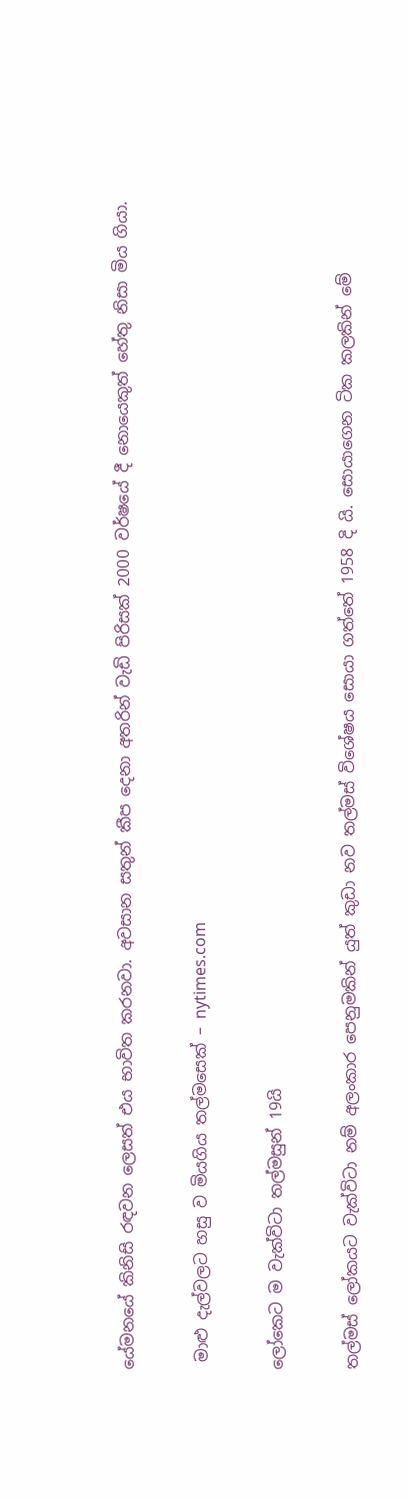යේමනයේ කිනිසි රඳවන ලෙසත් එය භාවිත කරනවා. අවසාන සතුන් කීප දෙනා අතරින් වැඩි පිරිසක් 2000 වර්ෂයේ දී නොයෙකුත් හේතු නිසා මිය ගියා.

 මාළු දැල්වලට හසු ව මියගිය තල්මසෙක් – nytimes.com

ලෝකෙට ම වැක්විටා තල්මසුන් 19යි

තල්මස් ලෝකයට වැක්විටා නම් අලංකාර පෙනුමකින් යුත් කුඩා නව තල්මස් විශේෂය සොයා ගත්තේ 1958 දි යි. සොයාගෙන ටික කලකින් මේ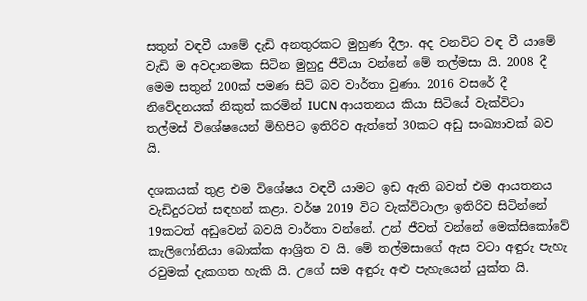සතුන් වඳවී යාමේ දැඩි අනතුරකට මුහුණ දීලා. අද වනවිට වඳ වී යාමේ වැඩි ම අවදානමක සිටින මුහුදු ජීවියා වන්නේ මේ තල්මසා යි. 2008 දී මෙම සතුන් 200ක් පමණ සිටි බව වාර්තා වුණා. 2016 වසරේ දී නිවේදනයක් නිකුත් කරමින් IUCN ආයතනය කියා සිටියේ වැක්විටා තල්මස් විශේෂයෙන් මිහිපිට ඉතිරිව ඇත්තේ 30කට අඩු සංඛ්‍යාවක් බව යි.

දශකයක් තුළ එම විශේෂය වඳවී යාමට ඉඩ ඇති බවත් එම ආයතනය වැඩිදුරටත් සඳහන් කළා. වර්ෂ 2019 විට වැක්විටාලා ඉතිරිව සිටින්නේ 19කටත් අඩුවෙන් බවයි වාර්තා වන්නේ. උන් ජීවත් වන්නේ මෙක්සිකෝවේ කැලිෆෝනියා බොක්ක ආශ්‍රිත ව යි. මේ තල්මසාගේ ඇස වටා අඳුරු පැහැ රවුමක් දැකගත හැකි යි. උගේ සම අඳුරු අළු පැහැයෙන් යුක්ත යි.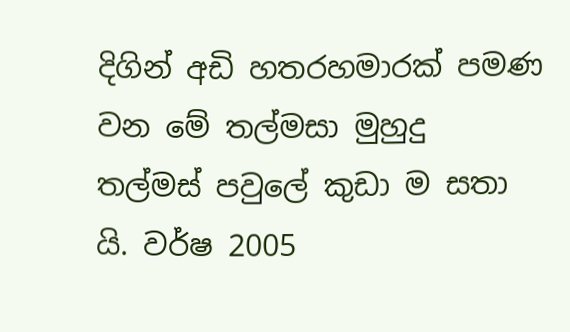දිගින් අඩි හතරහමාරක් පමණ වන මේ තල්මසා මුහුදු තල්මස් පවුලේ කුඩා ම සතා යි. වර්ෂ 2005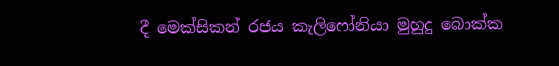දී මෙක්සිකන් රජය කැලිෆෝනියා මුහුදු බොක්ක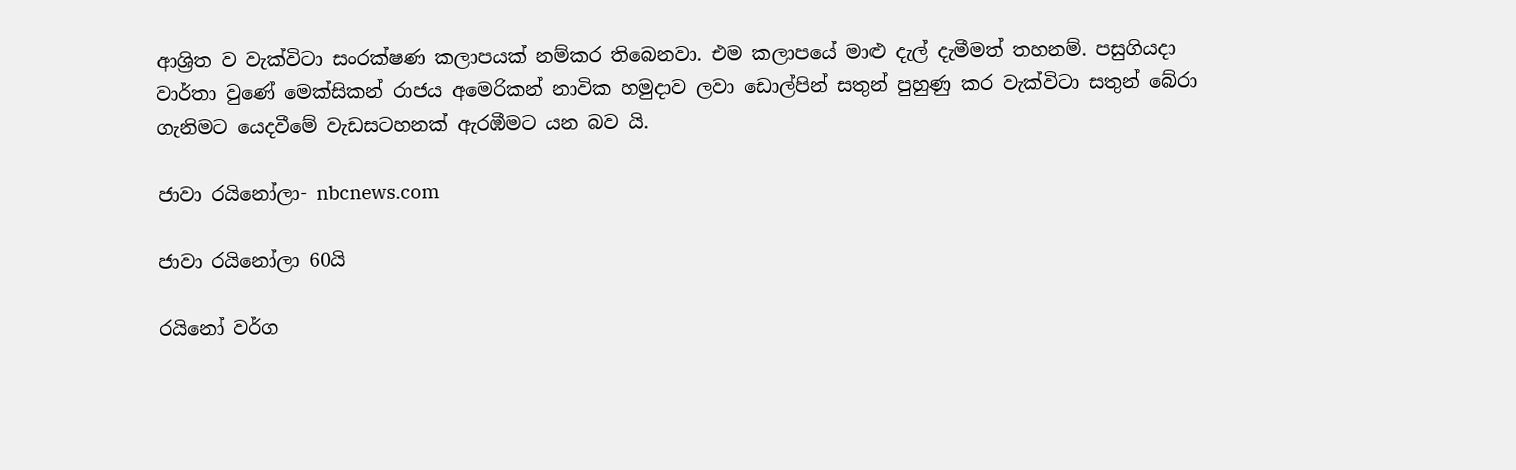ආශ්‍රිත ව වැක්විටා සංරක්ෂණ කලාපයක් නම්කර තිබෙනවා. එම කලාපයේ මාළු දැල් දැමීමත් තහනම්. පසුගියදා වාර්තා වුණේ මෙක්සිකන් රාජය අමෙරිකන් නාවික හමුදාව ලවා ඩොල්පින් සතුන් පුහුණු කර වැක්විටා සතුන් බේරා ගැනිමට යෙදවීමේ වැඩසටහනක් ඇරඹීමට යන බව යි.

ජාවා රයිනෝලා- nbcnews.com

ජාවා රයිනෝලා 60යි

රයිනෝ වර්ග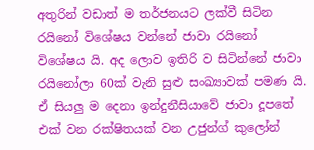අතුරින් වඩාත් ම තර්ජනයට ලක්වී සිටින රයිනෝ විශේෂය වන්නේ ජාවා රයිනෝ විශේෂය යි. අද ලොව ඉතිරි ව සිටින්නේ ජාවා රයිනෝලා 60ක් වැනි සුළු සංඛ්‍යාවක් පමණ යි. ඒ සියලු ම දෙනා ඉන්දුනීසියාවේ ජාවා දූපතේ එක් වන රක්ෂිතයක් වන උජුන්ග් කුලෝන්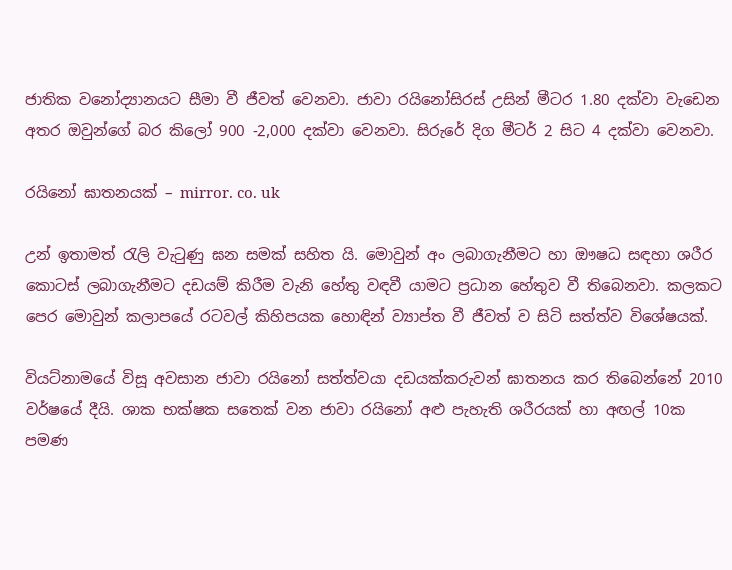ජාතික වනෝද්‍යානයට සීමා වී ජීවත් වෙනවා. ජාවා රයිනෝසිරස් උසින් මීටර 1.80 දක්වා වැඩෙන අතර ඔවුන්ගේ බර කිලෝ 900 -2,000 දක්වා වෙනවා. සිරුරේ දිග මීටර් 2 සිට 4 දක්වා වෙනවා.

රයිනෝ ඝාතනයක් – mirror. co. uk

උන් ඉතාමත් රැලි වැටුණු ඝන සමක් සහිත යි. මොවුන් අං ලබාගැනීමට හා ඖෂධ සඳහා ශරීර කොටස් ලබාගැනීමට දඩයම් කිරීම වැනි හේතු වඳවී යාමට ප්‍රධාන හේතුව වී තිබෙනවා. කලකට පෙර මොවුන් කලාපයේ රටවල් කිහිපයක හොඳින් ව්‍යාප්ත වී ජීවත් ව සිටි සත්ත්ව විශේෂයක්.

වියට්නාමයේ විසූ අවසාන ජාවා රයිනෝ සත්ත්වයා දඩයක්කරුවන් ඝාතනය කර තිබෙන්නේ 2010 වර්ෂයේ දීයි. ශාක භක්ෂක සතෙක් වන ජාවා රයිනෝ අළු පැහැති ශරීරයක් හා අඟල් 10ක පමණ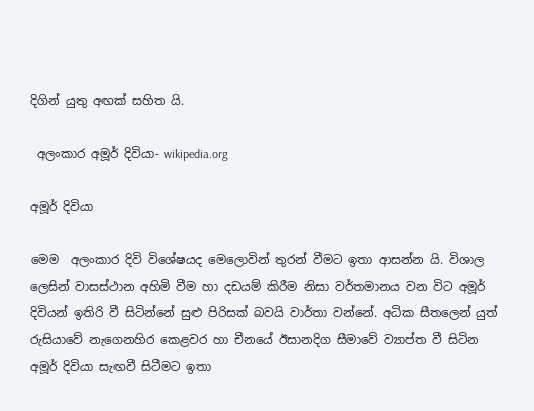දිගින් යුතු අඟක් සහිත යි.

 අලංකාර අමූර් දිවියා- wikipedia.org

අමූර් දිවියා

මෙම  අලංකාර දිවි විශේෂයද මෙලොවින් තුරන් වීමට ඉතා ආසන්න යි. විශාල ලෙසින් වාසස්ථාන අහිමි වීම හා දඩයම් කිරීම නිසා වර්තමානය වන විට අමූර් දිවියන් ඉතිරි වී සිටින්නේ සුළු පිරිසක් බවයි වාර්තා වන්නේ. අධික සීතලෙන් යුත් රුසියාවේ නැගෙනහිර කෙළවර හා චීනයේ ඊසානදිග සීමාවේ ව්‍යාප්ත වී සිටින අමූර් දිවියා සැඟවී සිටීමට ඉතා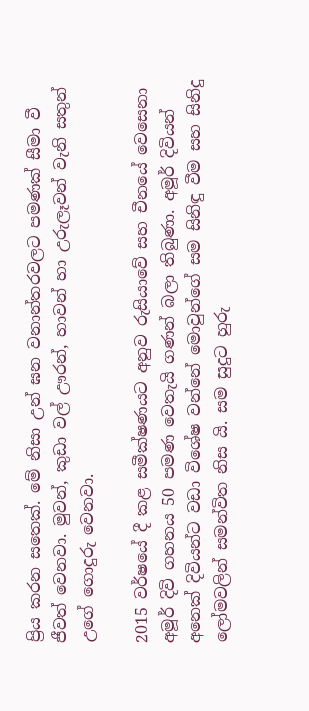ප්‍රිය කරන සතෙක්. මේ නිසා උන් ඝන වනාන්තරවලට පමණක් සීමා වී ජීවත් වෙනවා. මුවන්, කුඩා වල් ඌරන්, හාවන් හා උරුලෑවන් වැනි සතුන් උගේ ගොදුරු වෙනවා.

2015 වර්ෂයේ දී කළ සමීක්ෂණයට අනුව රුසියාවේ සහ චීනයේ වෙසෙනා අමූර් දිවි ගහනය 50 පමණ වෙතැයි ගණන් බලා තිබුණා. අමූර් දිවියන් අනෙක් දිවියන්ට වඩා විශේෂ වන්නේ මොවුන්ගේ සම සිනිඳු වීම සහ සිනිදු ලෝමවලින් සමන්විත නිස යි. සම සුදුට හුරු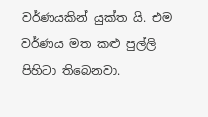වර්ණයකින් යුක්ත යි. එම වර්ණය මත කළු පුල්ලි පිහිටා තිබෙනවා.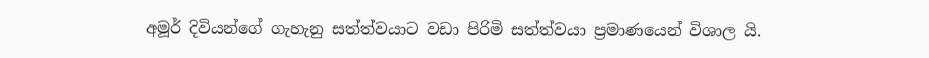අමූර් දිවියන්ගේ ගැහැනු සත්ත්වයාට වඩා පිරිමි සත්ත්වයා ප්‍රමාණයෙන් විශාල යි.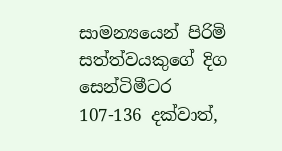සාමන්‍යයෙන් පිරිමි සත්ත්වයකුගේ දිග සෙන්ටිමීටර 107-136 දක්වාත්,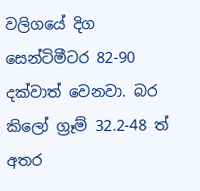වලිගයේ දිග සෙන්ටිමීටර 82-90 දක්වාත් වෙනවා. බර කිලෝ ග්‍රෑම් 32.2-48 ත් අතර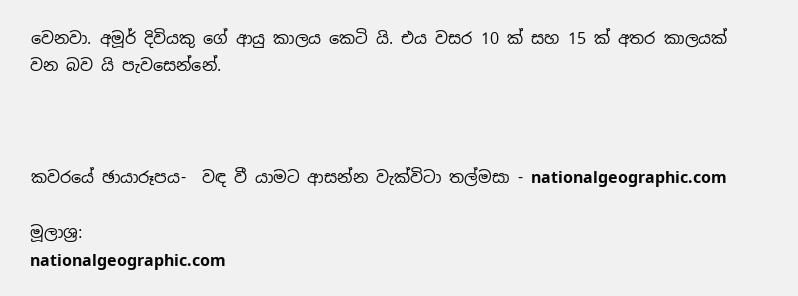වෙනවා. අමූර් දිවියකු ගේ ආයු කාලය කෙටි යි. එය වසර 10 ක් සහ 15 ක් අතර කාලයක් වන බව යි පැවසෙන්නේ.



කවරයේ ඡායාරූපය-  වඳ වී යාමට ආසන්න වැක්විටා තල්මසා - nationalgeographic.com

මූලාශ්‍ර:
nationalgeographic.com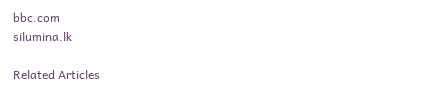bbc.com
silumina.lk

Related Articles